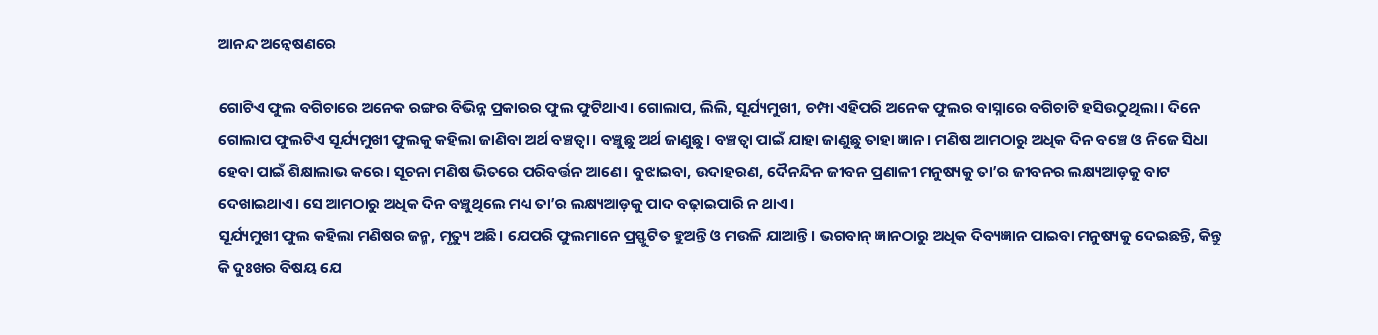ଆନନ୍ଦ ଅନ୍ବେଷଣରେ

ଗୋଟିଏ ଫୁଲ ବଗିଚାରେ ଅନେକ ରଙ୍ଗର ବିଭିନ୍ନ ପ୍ରକାରର ଫୁଲ ଫୁଟିଥାଏ। ଗୋଲାପ, ଲିଲି, ସୂର୍ଯ୍ୟମୁଖୀ, ଚମ୍ପା ଏହିପରି ଅନେକ ଫୁଲର ବାସ୍ନାରେ ବଗିଚାଟି ହସିଉଠୁଥିଲା। ଦିନେ ଗୋଲାପ ଫୁଲଟିଏ ସୂର୍ଯ୍ୟମୁଖୀ ଫୁଲକୁ କହିଲା ଜାଣିବା ଅର୍ଥ ବଞ୍ଚତ୍ବା। ବଞ୍ଚୁଛୁ ଅର୍ଥ ଜାଣୁଛୁ। ବଞ୍ଚତ୍ବା ପାଇଁ ଯାହା ଜାଣୁଛୁ ତାହା ଜ୍ଞାନ। ମଣିଷ ଆମଠାରୁ ଅଧିକ ଦିନ ବଞ୍ଚେ ଓ ନିଜେ ସିଧା ହେବା ପାଇଁ ଶିକ୍ଷାଲାଭ କରେ। ସୂଚନା ମଣିଷ ଭିତରେ ପରିବର୍ତ୍ତନ ଆଣେ। ବୁଝାଇବା, ଉଦାହରଣ, ଦୈନନ୍ଦିନ ଜୀବନ ପ୍ରଣାଳୀ ମନୁଷ୍ୟକୁ ତା’ର ଜୀବନର ଲକ୍ଷ୍ୟଆଡ଼କୁ ବାଟ ଦେଖାଇଥାଏ। ସେ ଆମଠାରୁ ଅଧିକ ଦିନ ବଞ୍ଚୁଥିଲେ ମଧ୍ୟ ତା’ର ଲକ୍ଷ୍ୟଆଡ଼କୁ ପାଦ ବଢ଼ାଇପାରି ନ ଥାଏ।
ସୂର୍ଯ୍ୟମୁଖୀ ଫୁଲ କହିଲା ମଣିଷର ଜନ୍ମ, ମୃତ୍ୟୁ ଅଛି। ଯେପରି ଫୁଲମାନେ ପ୍ରସ୍ଫୁଟିତ ହୁଅନ୍ତି ଓ ମଉଳି ଯାଆନ୍ତି। ଭଗବାନ୍‌ ଜ୍ଞାନଠାରୁ ଅଧିକ ଦିବ୍ୟଜ୍ଞାନ ପାଇବା ମନୁଷ୍ୟକୁ ଦେଇଛନ୍ତି, କିନ୍ତୁ କି ଦୁଃଖର ବିଷୟ ଯେ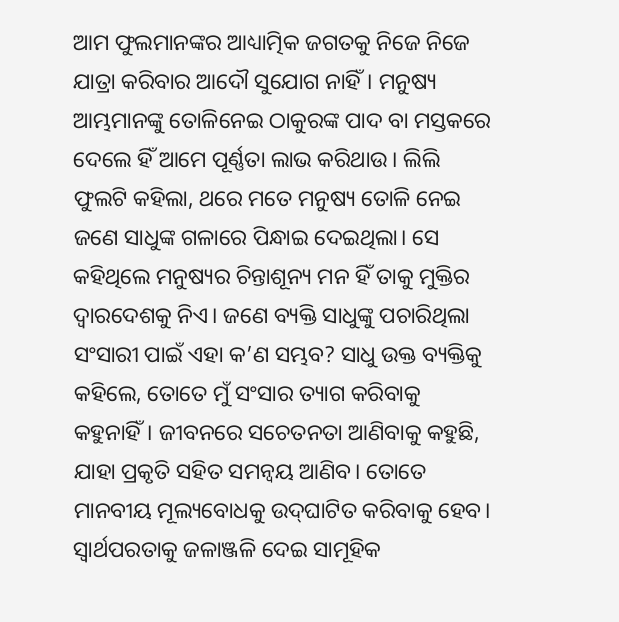ଆମ ଫୁଲମାନଙ୍କର ଆଧ୍ୟାତ୍ମିକ ଜଗତକୁ ନିଜେ ନିଜେ ଯାତ୍ରା କରିବାର ଆଦୌ ସୁଯୋଗ ନାହିଁ। ମନୁଷ୍ୟ ଆମ୍ଭମାନଙ୍କୁ ତୋଳିନେଇ ଠାକୁରଙ୍କ ପାଦ ବା ମସ୍ତକରେ ଦେଲେ ହିଁ ଆମେ ପୂର୍ଣ୍ଣତା ଲାଭ କରିଥାଉ। ଲିଲି ଫୁଲଟି କହିଲା, ଥରେ ମତେ ମନୁଷ୍ୟ ତୋଳି ନେଇ ଜଣେ ସାଧୁଙ୍କ ଗଳାରେ ପିନ୍ଧାଇ ଦେଇଥିଲା। ସେ କହିଥିଲେ ମନୁଷ୍ୟର ଚିନ୍ତାଶୂନ୍ୟ ମନ ହିଁ ତାକୁ ମୁକ୍ତିର ଦ୍ୱାରଦେଶକୁ ନିଏ। ଜଣେ ବ୍ୟକ୍ତି ସାଧୁଙ୍କୁ ପଚାରିଥିଲା ସଂସାରୀ ପାଇଁ ଏହା କ’ଣ ସମ୍ଭବ? ସାଧୁ ଉକ୍ତ ବ୍ୟକ୍ତିକୁ କହିଲେ, ତୋତେ ମୁଁ ସଂସାର ତ୍ୟାଗ କରିବାକୁ କହୁନାହିଁ। ଜୀବନରେ ସଚେତନତା ଆଣିବାକୁ କହୁଛି, ଯାହା ପ୍ରକୃତି ସହିତ ସମନ୍ବୟ ଆଣିବ। ତୋତେ ମାନବୀୟ ମୂଲ୍ୟବୋଧକୁ ଉଦ୍‌ଘାଟିତ କରିବାକୁ ହେବ। ସ୍ବାର୍ଥପରତାକୁ ଜଳାଞ୍ଜଳି ଦେଇ ସାମୂହିକ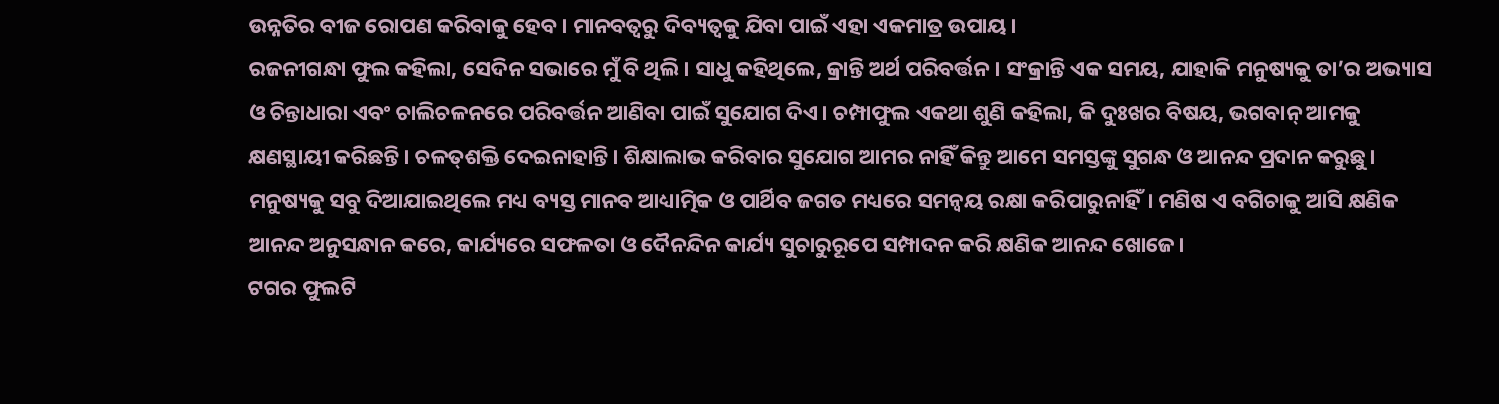ଉନ୍ନତିର ବୀଜ ରୋପଣ କରିବାକୁ ହେବ। ମାନବତ୍ୱରୁ ଦିବ୍ୟତ୍ୱକୁ ଯିବା ପାଇଁ ଏହା ଏକମାତ୍ର ଉପାୟ।
ରଜନୀଗନ୍ଧା ଫୁଲ କହିଲା, ସେଦିନ ସଭାରେ ମୁଁ ବି ଥିଲି। ସାଧୁ କହିଥିଲେ, କ୍ରାନ୍ତି ଅର୍ଥ ପରିବର୍ତ୍ତନ। ସଂକ୍ରାନ୍ତି ଏକ ସମୟ, ଯାହାକି ମନୁଷ୍ୟକୁ ତା’ର ଅଭ୍ୟାସ ଓ ଚିନ୍ତାଧାରା ଏବଂ ଚାଲିଚଳନରେ ପରିବର୍ତ୍ତନ ଆଣିବା ପାଇଁ ସୁଯୋଗ ଦିଏ। ଚମ୍ପାଫୁଲ ଏକଥା ଶୁଣି କହିଲା, କି ଦୁଃଖର ବିଷୟ, ଭଗବାନ୍‌ ଆମକୁ କ୍ଷଣସ୍ଥାୟୀ କରିଛନ୍ତି। ଚଳତ୍‌ଶକ୍ତି ଦେଇନାହାନ୍ତି। ଶିକ୍ଷାଲାଭ କରିବାର ସୁଯୋଗ ଆମର ନାହିଁ କିନ୍ତୁ ଆମେ ସମସ୍ତଙ୍କୁ ସୁଗନ୍ଧ ଓ ଆନନ୍ଦ ପ୍ରଦାନ କରୁଛୁ। ମନୁଷ୍ୟକୁ ସବୁ ଦିଆଯାଇଥିଲେ ମଧ୍ୟ ବ୍ୟସ୍ତ ମାନବ ଆଧ୍ୟାତ୍ମିକ ଓ ପାର୍ଥିବ ଜଗତ ମଧ୍ୟରେ ସମନ୍ବୟ ରକ୍ଷା କରିପାରୁନାହିଁ। ମଣିଷ ଏ ବଗିଚାକୁ ଆସି କ୍ଷଣିକ ଆନନ୍ଦ ଅନୁସନ୍ଧାନ କରେ, କାର୍ଯ୍ୟରେ ସଫଳତା ଓ ଦୈନନ୍ଦିନ କାର୍ଯ୍ୟ ସୁଚାରୁରୂପେ ସମ୍ପାଦନ କରି କ୍ଷଣିକ ଆନନ୍ଦ ଖୋଜେ।
ଟଗର ଫୁଲଟି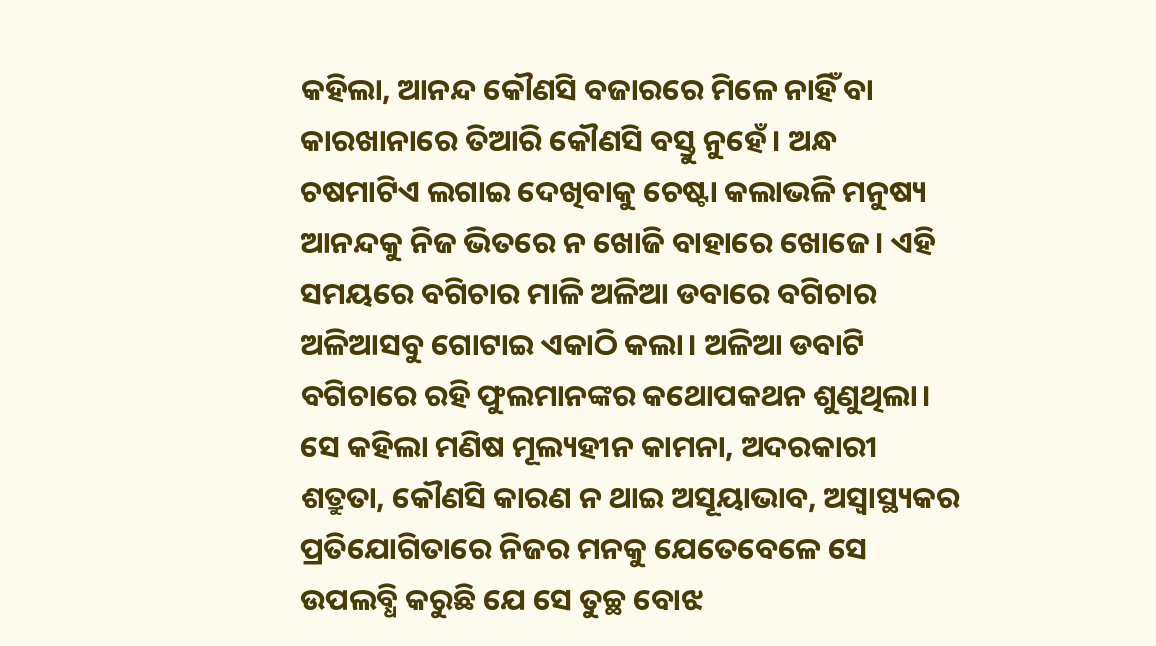କହିଲା, ଆନନ୍ଦ କୌଣସି ବଜାରରେ ମିଳେ ନାହିଁ ବା କାରଖାନାରେ ତିଆରି କୌଣସି ବସ୍ତୁ ନୁହେଁ। ଅନ୍ଧ ଚଷମାଟିଏ ଲଗାଇ ଦେଖିବାକୁ ଚେଷ୍ଟା କଲାଭଳି ମନୁଷ୍ୟ ଆନନ୍ଦକୁ ନିଜ ଭିତରେ ନ ଖୋଜି ବାହାରେ ଖୋଜେ। ଏହି ସମୟରେ ବଗିଚାର ମାଳି ଅଳିଆ ଡବାରେ ବଗିଚାର ଅଳିଆସବୁ ଗୋଟାଇ ଏକାଠି କଲା। ଅଳିଆ ଡବାଟି ବଗିଚାରେ ରହି ଫୁଲମାନଙ୍କର କଥୋପକଥନ ଶୁଣୁଥିଲା। ସେ କହିଲା ମଣିଷ ମୂଲ୍ୟହୀନ କାମନା, ଅଦରକାରୀ ଶତ୍ରୁତା, କୌଣସି କାରଣ ନ ଥାଇ ଅସୂୟାଭାବ, ଅସ୍ବାସ୍ଥ୍ୟକର ପ୍ରତିଯୋଗିତାରେ ନିଜର ମନକୁ ଯେତେବେଳେ ସେ ଉପଲବ୍ଧି କରୁଛି ଯେ ସେ ତୁଚ୍ଛ ବୋଝ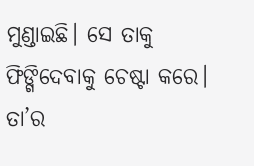ମୁଣ୍ଡାଇଛି। ସେ ତାକୁ ଫିଙ୍ଗିଦେବାକୁ ଚେଷ୍ଟା କରେ। ତା’ର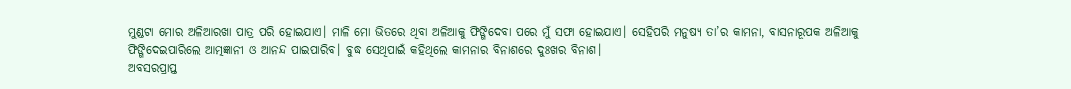ମୁଣ୍ଡଟା ମୋର ଅଳିଆରଖା ପାତ୍ର ପରି ହୋଇଯାଏ। ମାଳି ମୋ ଭିତରେ ଥିବା ଅଳିଆକୁ ଫିଙ୍ଗିଦେବା ପରେ ମୁଁ ସଫା ହୋଇଯାଏ। ସେହିପରି ମନୁଷ୍ୟ ତା’ର କାମନା, ବାସନାରୂପକ ଅଳିଆକୁ ଫିଙ୍ଗିଦେଇପାରିଲେ ଆତ୍ମଜ୍ଞାନୀ ଓ ଆନନ୍ଦ ପାଇପାରିବ। ବୁଦ୍ଧ ସେଥିପାଇଁ କହିଥିଲେ କାମନାର ବିନାଶରେ ଦୁଃଖର ବିନାଶ।
ଅବସରପ୍ରାପ୍ତ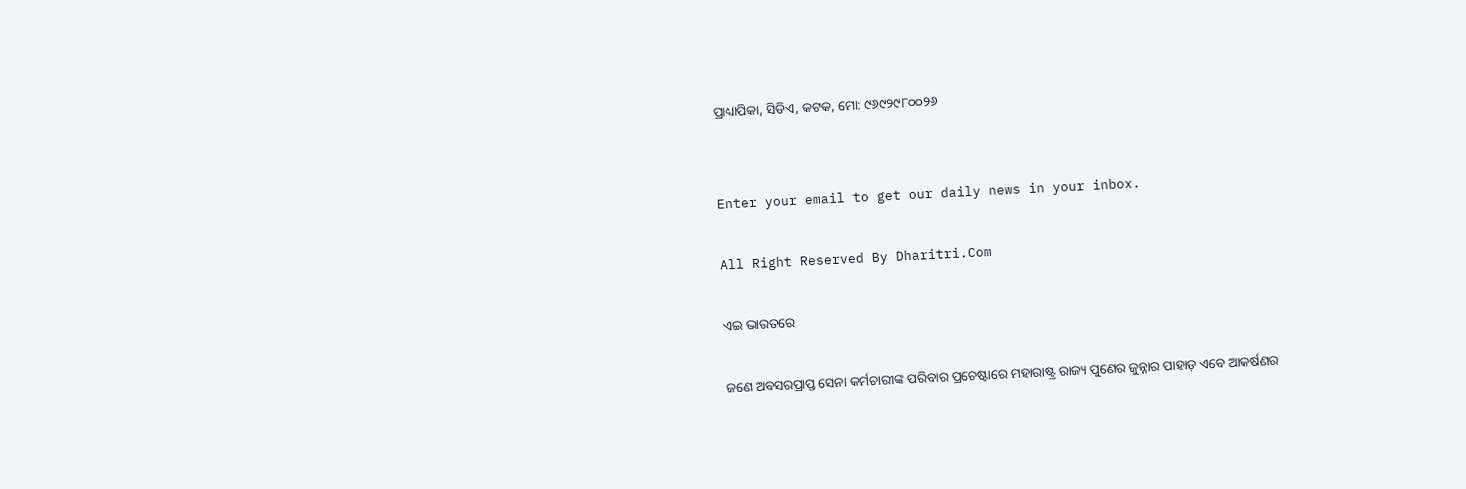ପ୍ରାଧ୍ୟାପିକା, ସିଡିଏ, କଟକ, ମୋ: ୯୬୯୨୯୮୦୦୨୬


Enter your email to get our daily news in your inbox.

All Right Reserved By Dharitri.Com

ଏଇ ଭାରତରେ

ଜଣେ ଅବସରପ୍ରାପ୍ତ ସେନା କର୍ମଚାରୀଙ୍କ ପରିବାର ପ୍ରଚେଷ୍ଟାରେ ମହାରାଷ୍ଟ୍ର ରାଜ୍ୟ ପୁଣେର ଜୁନ୍ନାର ପାହାଡ଼ ଏବେ ଆକର୍ଷଣର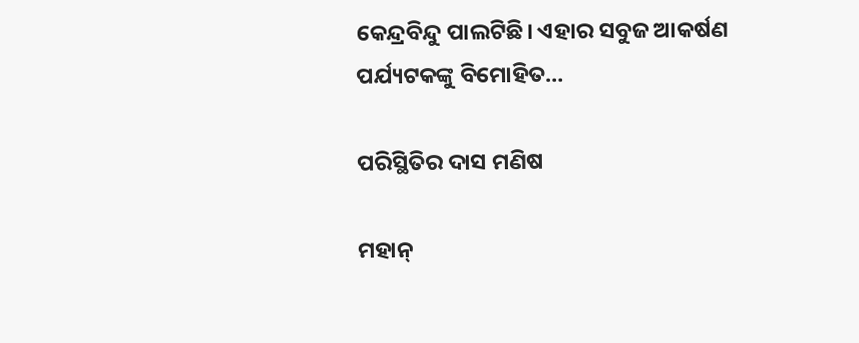କେନ୍ଦ୍ରବିନ୍ଦୁ ପାଲଟିଛି। ଏହାର ସବୁଜ ଆକର୍ଷଣ ପର୍ଯ୍ୟଟକଙ୍କୁ ବିମୋହିତ…

ପରିସ୍ଥିତିର ଦାସ ମଣିଷ

ମହାନ୍‌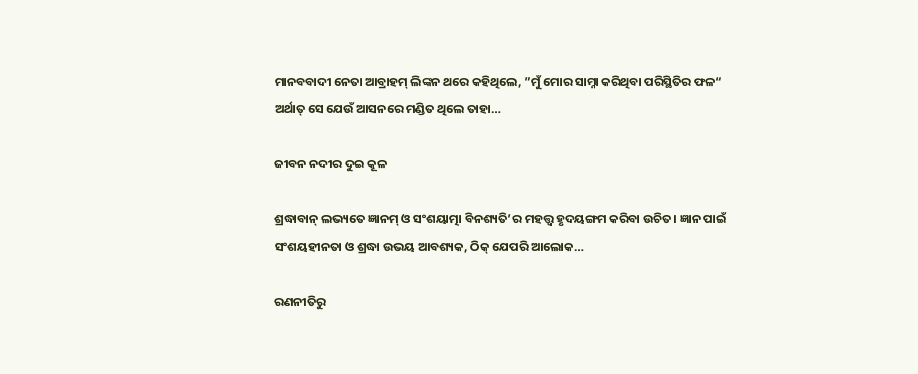ମାନବବାଦୀ ନେତା ଆବ୍ରାହମ୍‌ ଲିଙ୍କନ ଥରେ କହିଥିଲେ, ”ମୁଁ ମୋର ସାମ୍ନା କରିଥିବା ପରିସ୍ଥିତିର ଫଳ“ ଅର୍ଥାତ୍‌ ସେ ଯେଉଁ ଆସନରେ ମଣ୍ଡିତ ଥିଲେ ତାହା…

ଜୀବନ ନଦୀର ଦୁଇ କୂଳ

ଶ୍ରଦ୍ଧାବାନ୍‌ ଲଭ୍ୟତେ ଜ୍ଞାନମ୍‌ ଓ ସଂଶୟାତ୍ମା ବିନଶ୍ୟତି’ର ମହତ୍ତ୍ୱ ହୃଦୟଙ୍ଗମ କରିବା ଉଚିତ। ଜ୍ଞାନ ପାଇଁ ସଂଶୟହୀନତା ଓ ଶ୍ରଦ୍ଧା ଉଭୟ ଆବଶ୍ୟକ, ଠିକ୍‌ ଯେପରି ଆଲୋକ…

ରଣନୀତିରୁ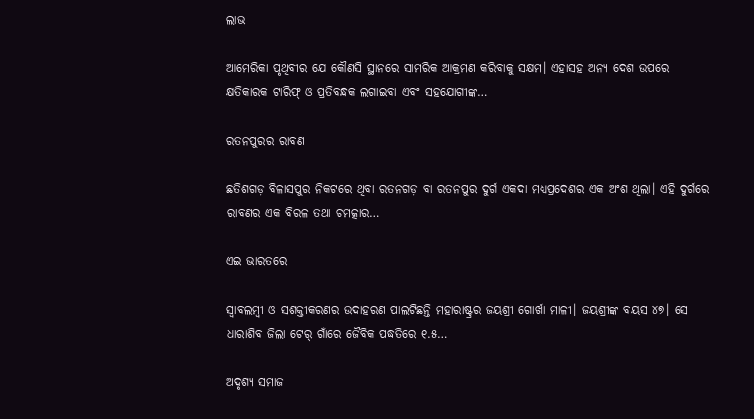ଲାଭ

ଆମେରିକା ପୃଥିବୀର ଯେ କୌଣସି ସ୍ଥାନରେ ସାମରିକ ଆକ୍ରମଣ କରିବାକୁ ସକ୍ଷମ। ଏହାସହ ଅନ୍ୟ ଦେଶ ଉପରେ କ୍ଷତିକାରକ ଟାରିଫ୍‌ ଓ ପ୍ରତିବନ୍ଧକ ଲଗାଇବା ଏବଂ ସହଯୋଗୀଙ୍କ…

ରତନପୁରର ରାବଣ

ଛତିଶଗଡ଼ ବିଳାସପୁର ନିକଟରେ ଥିବା ରତନଗଡ଼ ବା ରତନପୁର ଦୁର୍ଗ ଏକଦା ମଧ୍ୟପ୍ରଦେଶର ଏକ ଅଂଶ ଥିଲା। ଏହି ଦୁର୍ଗରେ ରାବଣର ଏକ ବିରଳ ତଥା ଚମତ୍କାର…

ଏଇ ଭାରତରେ

ସ୍ବାବଲମ୍ବୀ ଓ ସଶକ୍ତୀକରଣର ଉଦାହରଣ ପାଲଟିଛନ୍ତି ମହାରାଷ୍ଟ୍ରର ଜୟଶ୍ରୀ ଗୋର୍ଖା ମାଳୀ। ଜୟଶ୍ରୀଙ୍କ ବୟସ ୪୭। ସେ ଧାରାଶିବ ଜିଲା ଟେର୍‌ ଗାଁରେ ଜୈବିକ ପଦ୍ଧତିରେ ୧.୫…

ଅଦୃଶ୍ୟ ସମାଜ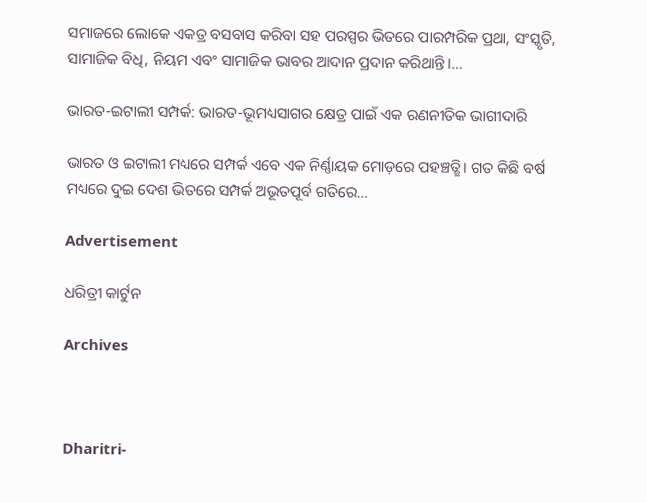ସମାଜରେ ଲୋକେ ଏକତ୍ର ବସବାସ କରିବା ସହ ପରସ୍ପର ଭିତରେ ପାରମ୍ପରିକ ପ୍ରଥା, ସଂସ୍କୃତି, ସାମାଜିକ ବିଧି, ନିୟମ ଏବଂ ସାମାଜିକ ଭାବର ଆଦାନ ପ୍ରଦାନ କରିଥାନ୍ତି।…

ଭାରତ-ଇଟାଲୀ ସମ୍ପର୍କ: ଭାରତ-ଭୂମଧ୍ୟସାଗର କ୍ଷେତ୍ର ପାଇଁ ଏକ ରଣନୀତିକ ଭାଗୀଦାରି

ଭାରତ ଓ ଇଟାଲୀ ମଧ୍ୟରେ ସମ୍ପର୍କ ଏବେ ଏକ ନିର୍ଣ୍ଣାୟକ ମୋଡ଼ରେ ପହଞ୍ଚତ୍ଛି। ଗତ କିଛି ବର୍ଷ ମଧ୍ୟରେ ଦୁଇ ଦେଶ ଭିତରେ ସମ୍ପର୍କ ଅଭୂତପୂର୍ବ ଗତିରେ…

Advertisement

ଧରିତ୍ରୀ କାର୍ଟୁନ

Archives



Dharitri-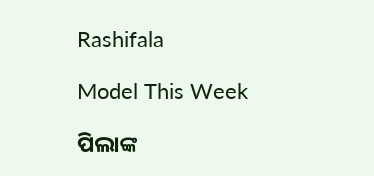Rashifala

Model This Week

ପିଲାଙ୍କ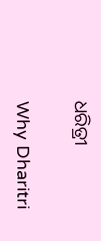ଧରିତ୍ରୀ

Why Dharitri